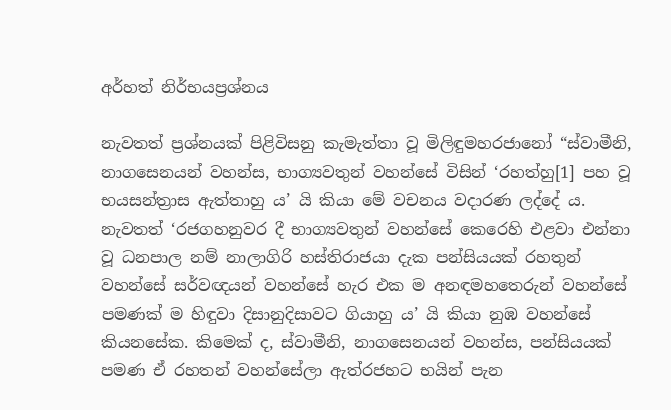අර්හත් නිර්භයප්‍ර‍ශ්නය

නැවතත් ප්‍ර‍ශ්නයක් පිළිවිසනු කැමැත්තා වූ මිලිඳුමහරජානෝ “ස්වාමීනි, නාගසෙනයන් වහන්ස, භාග්‍යවතුන් වහන්සේ විසින් ‘රහත්හු[1] පහ වූ භයසන්ත්‍රාස ඇත්තාහු ය’ යි කියා මේ වචනය වදාරණ ලද්දේ ය. නැවතත් ‘රජගහනුවර දී භාග්‍යවතුන් වහන්සේ කෙරෙහි එළවා එන්නා වූ ධනපාල නම් නාලාගිරි හස්තිරාජයා දැක පන්සියයක් රහතුන් වහන්සේ සර්වඥයන් වහන්සේ හැර එක ම අනඳමහතෙරුන් වහන්සේ පමණක් ම හිඳුවා දිසානුදිසාවට ගියාහු ය’ යි කියා නුඹ වහන්සේ කියනසේක. කිමෙක් ද, ස්වාමීනි, නාගසෙනයන් වහන්ස, පන්සියයක් පමණ ඒ රහතන් වහන්සේලා ඇත්රජහට භයින් පැන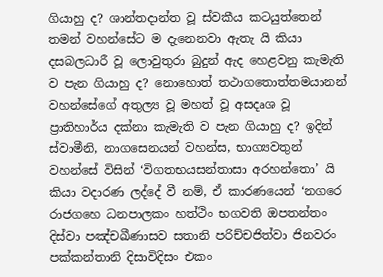ගියාහු ද? ශාන්තදාන්ත වූ ස්වකීය කටයුත්තෙන් තමන් වහන්සේට ම දැනෙනවා ඇතැ යි කියා දසබලධාරී වූ ලොවුතුරා බුදුන් ඇද හෙළවනු කැමැති ව පැන ගියාහු ද? නොහොත් තථාගතොත්තමයානන් වහන්සේගේ අතුල්‍ය වූ මහත් වූ අසදෘශ වූ ප්‍රාතිහාර්ය දක්නා කැමැති ව පැන ගියාහු ද? ඉදින් ස්වාමීනි, නාගසෙනයන් වහන්ස, භාග්‍යවතුන් වහන්සේ විසින් ‘විගතභයසන්තාසා අරහන්තො’ යි කියා වදාරණ ලද්දේ වී නම්, ඒ කාරණයෙන් ‘නගරෙ රාජගහෙ ධනපාලකං හත්ථිං භගවති ඔපතන්තං දිස්වා පඤ්චඛීණාසව සතානි පරිච්චජිත්වා ජිනවරං පක්කන්තානි දිසාවිදිසං එකං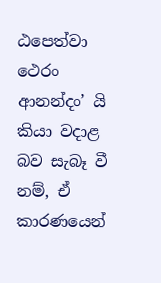ඨපෙත්වා ථෙරං ආනන්දං’ යි කියා වදාළ බව සැබෑ වී නම්, ඒ කාරණයෙන්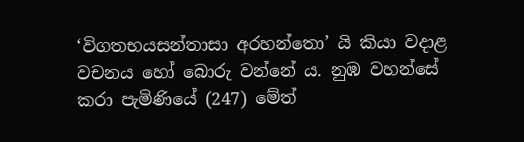‘විගතභයසන්තාසා අරහන්තො’ යි කියා වදාළ වචනය හෝ බොරු වන්නේ ය. නුඹ වහන්සේ කරා පැමිණියේ (247) මේත්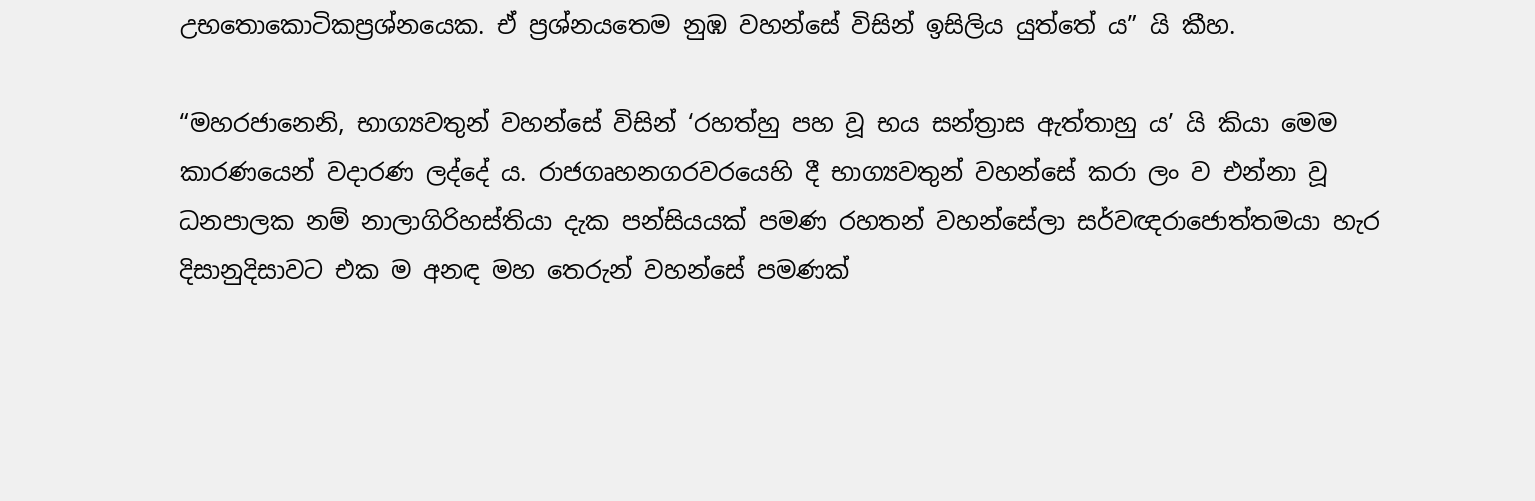උභතොකොටිකප්‍ර‍ශ්නයෙක. ඒ ප්‍ර‍ශ්නයතෙම නුඹ වහන්සේ විසින් ඉසිලිය යුත්තේ ය” යි කීහ.

“මහරජානෙනි, භාග්‍යවතුන් වහන්සේ විසින් ‘රහත්හු පහ වූ භය සන්ත්‍රාස ඇත්තාහු ය’ යි කියා මෙම කාරණයෙන් වදාරණ ලද්දේ ය. රාජගෘහනගරවරයෙහි දී භාග්‍යවතුන් වහන්සේ කරා ලං ව එන්නා වූ ධනපාලක නම් නාලාගිරිහස්තියා දැක පන්සියයක් පමණ රහතන් වහන්සේලා සර්වඥරාජොත්තමයා හැර දිසානුදිසාවට එක ම අනඳ මහ තෙරුන් වහන්සේ පමණක්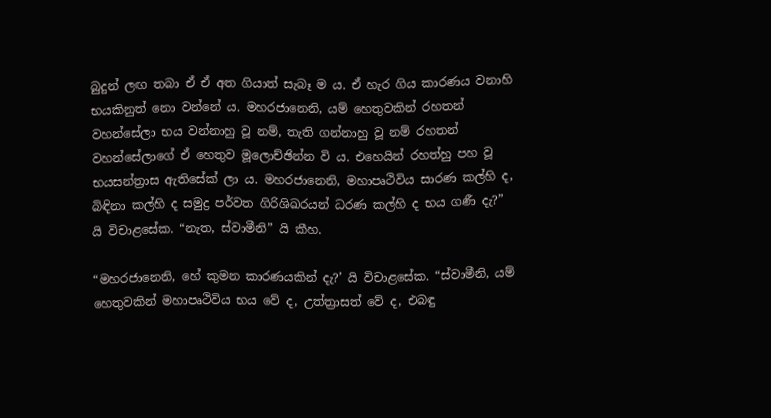බුදුන් ලඟ තබා ඒ ඒ අත ගියාත් සැබෑ ම ය. ඒ හැර ගිය කාරණය වනාහි භයකිනුත් නො වන්නේ ය. මහරජානෙනි, යම් හෙතුවකින් රහතන් වහන්සේලා භය වන්නාහු වූ නම්, තැති ගන්නාහු වූ නම් රහතන් වහන්සේලාගේ ඒ හෙතුව මූලොච්ඡින්න වි ය. එහෙයින් රහත්හු පහ වූ භයසන්ත්‍රාස ඇතිසේක් ලා ය. මහරජානෙනි, මහාපෘථිවිය සාරණ කල්හි ද, බිඳිනා කල්හි ද සමුද්‍ර‍ පර්වත ගිරිශිඛරයන් ධරණ කල්හි ද භය ගණී දැ?” යි විචාළසේක. “නැත, ස්වාමීනි” යි කීහ.

“මහරජානෙනි, හේ කුමන කාරණයකින් දැ?’ යි විචාළසේක. “ස්වාමීනි, යම් හෙතුවකින් මහාපෘථිවිය භය වේ ද, උත්ත්‍රාසත් වේ ද, එබඳු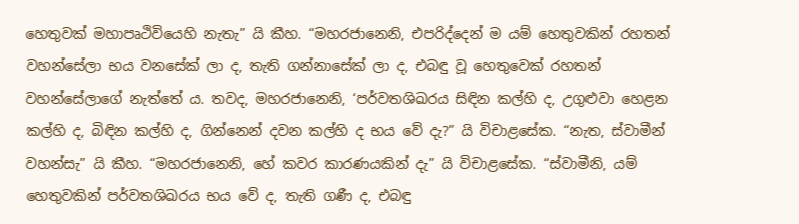හෙතුවක් මහාපෘථිවියෙහි නැතැ” යි කීහ. “මහරජානෙනි, එපරිද්දෙන් ම යම් හෙතුවකින් රහතන් වහන්සේලා භය වනසේක් ලා ද, තැති ගන්නාසේක් ලා ද, එබඳු වූ හෙතුවෙක් රහතන් වහන්සේලාගේ නැත්තේ ය. තවද, මහරජානෙනි, ‘පර්වතශිඛරය සිඳින කල්හි ද, උගුළුවා හෙළන කල්හි ද, බිඳින කල්හි ද, ගින්නෙන් දවන කල්හි ද භය වේ දැ?” යි විචාළසේක. “නැත, ස්වාමීන් වහන්සැ” යි කීහ. “මහරජානෙනි, හේ කවර කාරණයකින් දැ” යි විචාළසේක. “ස්වාමීනි, යම් හෙතුවකින් පර්වතශිඛරය භය වේ ද, තැති ගණී ද, එබඳු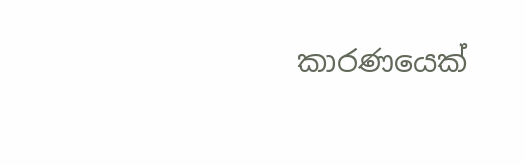කාරණයෙක්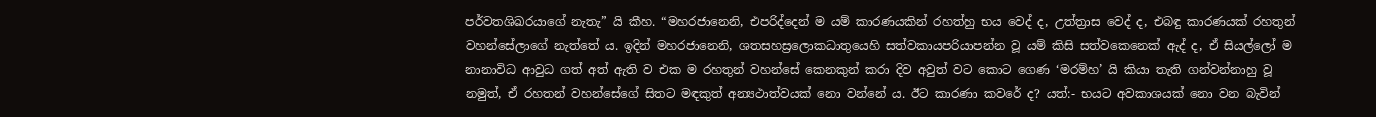පර්වතශිඛරයාගේ නැතැ” යි කීහ. “මහරජානෙනි, එපරිද්දෙන් ම යම් කාරණයකින් රහත්හු භය වෙද් ද, උත්ත්‍රාස වෙද් ද, එබඳු කාරණයක් රහතුන් වහන්සේලාගේ නැත්තේ ය. ඉදින් මහරජානෙනි, ශතසහස්‍රලොකධාතුයෙහි සත්වකායපරියාපන්න වූ යම් කිසි සත්වකෙනෙක් ඇද් ද, ඒ සියල්ලෝ ම නානාවිධ ආවුධ ගත් අත් ඇති ව එක ම රහතුන් වහන්සේ කෙනකුන් කරා දිව අවුත් වට කොට ගෙණ ‘මරම්හ’ යි කියා තැති ගන්වන්නාහු වූ නමුත්, ඒ රහතන් වහන්සේගේ සිතට මඳකුත් අන්‍යථාත්වයක් නො වන්නේ ය. ඊට කාරණා කවරේ ද? යත්:- භයට අවකාශයක් නො වන බැවින්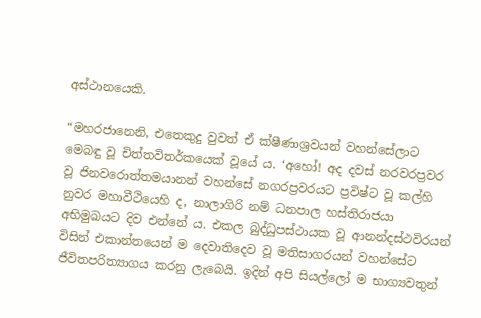අස්ථානයෙකි.

“මහරජානෙනි, එතෙකුදු වුවත් ඒ ක්ෂීණාශ්‍ර‍වයන් වහන්සේලාට මෙබඳු වූ චිත්තවිතර්කයෙක් වූයේ ය. ‘අහෝ! අද දවස් නරවරප්‍ර‍වර වූ ජිනවරොත්තමයානන් වහන්සේ නගරප්‍ර‍වරයට ප්‍ර‍විෂ්ට වූ කල්හි නුවර මහාවීථියෙහි ද, නාලාගිරි නම් ධනපාල හස්තිරාජයා අභිමුඛයට දිව එන්නේ ය. එකල බුද්ධුපස්ථායක වූ ආනන්දස්ථවිරයන් විසින් එකාන්තයෙන් ම දෙවාතිදෙව වූ මතිසාගරයන් වහන්සේට ජීවිතපරිත්‍යාගය කරනු ලැබෙයි. ඉදින් අපි සියල්ලෝ ම භාග්‍යවතුන්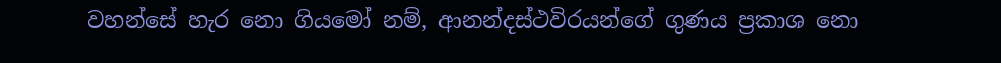වහන්සේ හැර නො ගියමෝ නම්, ආනන්දස්ථවිරයන්ගේ ගුණය ප්‍ර‍කාශ නො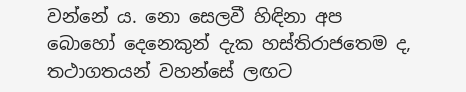වන්නේ ය. නො සෙලවී හිඳිනා අප බොහෝ දෙනෙකුන් දැක හස්තිරාජතෙම ද, තථාගතයන් වහන්සේ ලඟට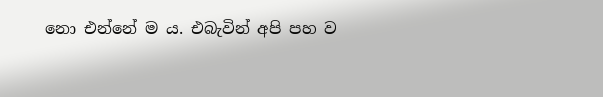නො එන්නේ ම ය. එබැවින් අපි පහ ව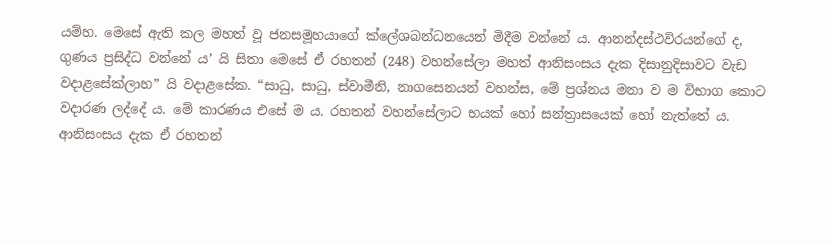යම්හ. මෙසේ ඇති කල මහත් වූ ජනසමූහයාගේ ක්ලේශබන්ධනයෙන් මිදීම වන්නේ ය. ආනන්දස්ථවිරයන්ගේ ද, ගුණය ප්‍ර‍සිද්ධ වන්නේ ය’ යි සිතා මෙසේ ඒ රහතන් (248) වහන්සේලා මහත් ආනිසංසය දැක දිසානුදිසාවට වැඩ වදාළසේක්ලාහ” යි වදාළසේක. “සාධු, සාධු, ස්වාමීනි, නාගසෙනයන් වහන්ස, මේ ප්‍ර‍ශ්නය මනා ව ම විභාග කොට වදාරණ ලද්දේ ය. මේ කාරණය එසේ ම ය. රහතන් වහන්සේලාට භයක් හෝ සන්ත්‍රාසයෙක් හෝ නැත්තේ ය. ආනිසංසය දැක ඒ රහතන්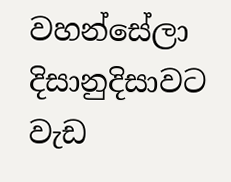වහන්සේලා දිසානුදිසාවට වැඩ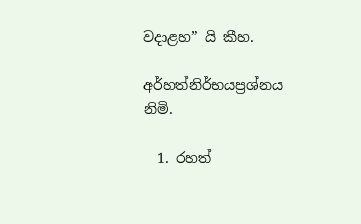වදාළහ” යි කීහ.

අර්හත්නිර්භයප්‍ර‍ශ්නය නිමි.

  1. රහත්